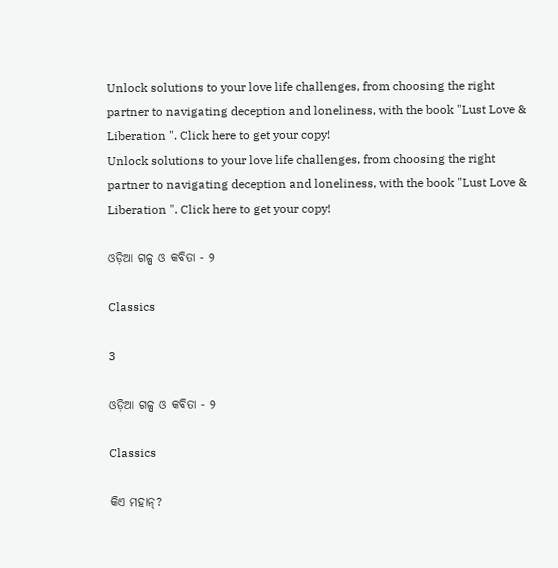Unlock solutions to your love life challenges, from choosing the right partner to navigating deception and loneliness, with the book "Lust Love & Liberation ". Click here to get your copy!
Unlock solutions to your love life challenges, from choosing the right partner to navigating deception and loneliness, with the book "Lust Love & Liberation ". Click here to get your copy!

ଓଡ଼ିଆ ଗଳ୍ପ ଓ କବିତା - ୨

Classics

3

ଓଡ଼ିଆ ଗଳ୍ପ ଓ କବିତା - ୨

Classics

କିଏ ମହାନ୍?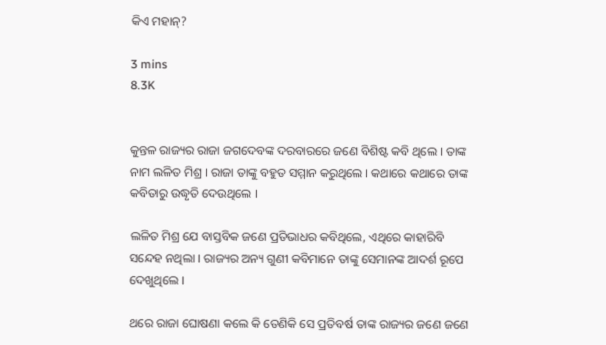କିଏ ମହାନ୍?

3 mins
8.3K


କୁନ୍ତଳ ରାଜ୍ୟର ରାଜା ଜଗଦେବଙ୍କ ଦରବାରରେ ଜଣେ ବିଶିଷ୍ଟ କବି ଥିଲେ । ତାଙ୍କ ନାମ ଲଳିତ ମିଶ୍ର । ରାଜା ତାଙ୍କୁ ବହୁତ ସମ୍ମାନ କରୁଥିଲେ । କଥାରେ କଥାରେ ତାଙ୍କ କବିତାରୁ ଉଦ୍ଧୃତି ଦେଉଥିଲେ ।

ଲଳିତ ମିଶ୍ର ଯେ ବାସ୍ତବିକ ଜଣେ ପ୍ରତିଭାଧର କବିଥିଲେ, ଏଥିରେ କାହାରିବି ସନ୍ଦେହ ନଥିଲା । ରାଜ୍ୟର ଅନ୍ୟ ଗୁଣୀ କବିମାନେ ତାଙ୍କୁ ସେମାନଙ୍କ ଆଦର୍ଶ ରୂପେ ଦେଖୁଥିଲେ ।

ଥରେ ରାଜା ଘୋଷଣା କଲେ କି ତେଣିକି ସେ ପ୍ରତିବର୍ଷ ତାଙ୍କ ରାଜ୍ୟର ଜଣେ ଜଣେ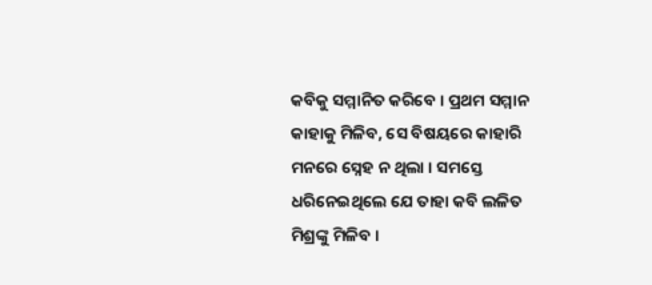କବିକୁ ସମ୍ମାନିତ କରିବେ । ପ୍ରଥମ ସମ୍ମାନ କାହାକୁ ମିଳିବ, ସେ ବିଷୟରେ କାହାରି ମନରେ ସ୍ନେହ ନ ଥିଲା । ସମସ୍ତେ ଧରିନେଇଥିଲେ ଯେ ତାହା କବି ଲଳିତ ମିଶ୍ରଙ୍କୁ ମିଳିବ ।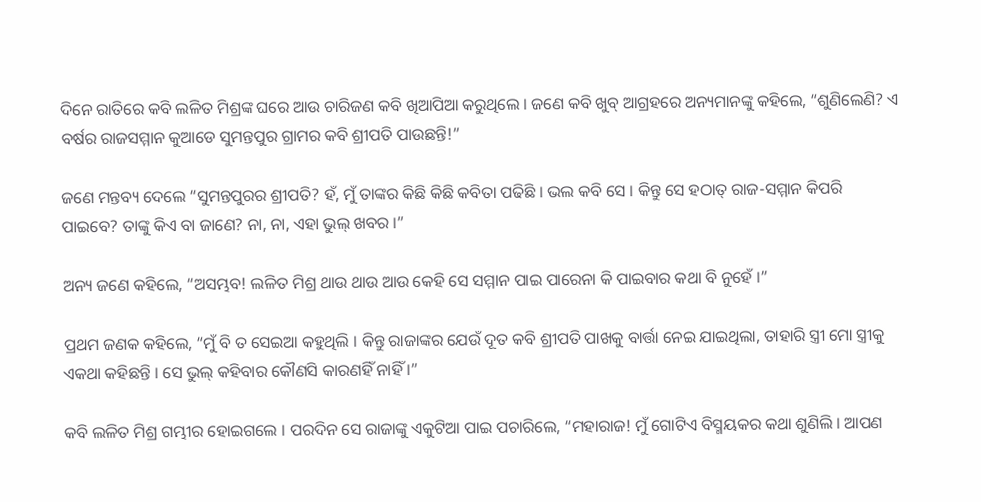ଦିନେ ରାତିରେ କବି ଲଳିତ ମିଶ୍ରଙ୍କ ଘରେ ଆଉ ଚାରିଜଣ କବି ଖିଆପିଆ କରୁଥିଲେ । ଜଣେ କବି ଖୁବ୍ ଆଗ୍ରହରେ ଅନ୍ୟମାନଙ୍କୁ କହିଲେ, “ଶୁଣିଲେଣି? ଏ ବର୍ଷର ରାଜସମ୍ମାନ କୁଆଡେ ସୁମନ୍ତପୁର ଗ୍ରାମର କବି ଶ୍ରୀପତି ପାଉଛନ୍ତି!”

ଜଣେ ମନ୍ତବ୍ୟ ଦେଲେ “ସୁମନ୍ତପୁରର ଶ୍ରୀପତି? ହଁ, ମୁଁ ତାଙ୍କର କିଛି କିଛି କବିତା ପଢିଛି । ଭଲ କବି ସେ । କିନ୍ତୁ ସେ ହଠାତ୍ ରାଜ-ସମ୍ମାନ କିପରି ପାଇବେ? ତାଙ୍କୁ କିଏ ବା ଜାଣେ? ନା, ନା, ଏହା ଭୁଲ୍ ଖବର ।”

ଅନ୍ୟ ଜଣେ କହିଲେ, “ଅସମ୍ଭବ! ଲଳିତ ମିଶ୍ର ଥାଉ ଥାଉ ଆଉ କେହି ସେ ସମ୍ମାନ ପାଇ ପାରେନା କି ପାଇବାର କଥା ବି ନୁହେଁ ।”

ପ୍ରଥମ ଜଣକ କହିଲେ, “ମୁଁ ବି ତ ସେଇଆ କହୁଥିଲି । କିନ୍ତୁ ରାଜାଙ୍କର ଯେଉଁ ଦୂତ କବି ଶ୍ରୀପତି ପାଖକୁ ବାର୍ତ୍ତା ନେଇ ଯାଇଥିଲା, ତାହାରି ସ୍ତ୍ରୀ ମୋ ସ୍ତ୍ରୀକୁ ଏକଥା କହିଛନ୍ତି । ସେ ଭୁଲ୍ କହିବାର କୌଣସି କାରଣହିଁ ନାହିଁ ।”

କବି ଲଳିତ ମିଶ୍ର ଗମ୍ଭୀର ହୋଇଗଲେ । ପରଦିନ ସେ ରାଜାଙ୍କୁ ଏକୁଟିଆ ପାଇ ପଚାରିଲେ, “ମହାରାଜ! ମୁଁ ଗୋଟିଏ ବିସ୍ମୟକର କଥା ଶୁଣିଲି । ଆପଣ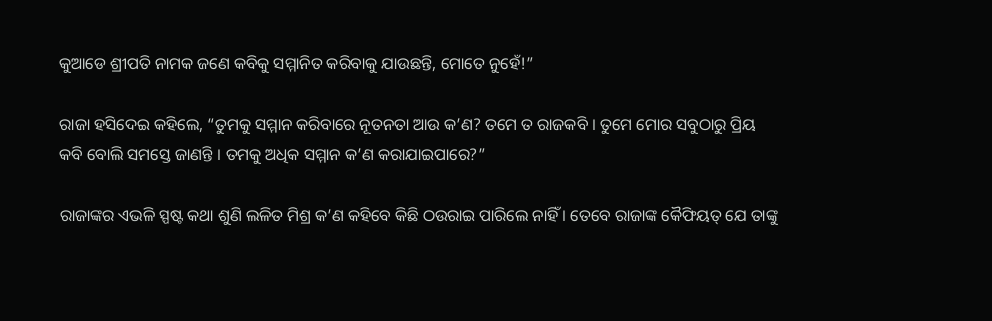କୁଆଡେ ଶ୍ରୀପତି ନାମକ ଜଣେ କବିକୁ ସମ୍ମାନିତ କରିବାକୁ ଯାଉଛନ୍ତି, ମୋତେ ନୁହେଁ!”

ରାଜା ହସିଦେଇ କହିଲେ, “ତୁମକୁ ସମ୍ମାନ କରିବାରେ ନୂତନତା ଆଉ କ’ଣ? ତମେ ତ ରାଜକବି । ତୁମେ ମୋର ସବୁଠାରୁ ପ୍ରିୟ କବି ବୋଲି ସମସ୍ତେ ଜାଣନ୍ତି । ତମକୁ ଅଧିକ ସମ୍ମାନ କ’ଣ କରାଯାଇପାରେ?”

ରାଜାଙ୍କର ଏଭଳି ସ୍ପଷ୍ଟ କଥା ଶୁଣି ଲଳିତ ମିଶ୍ର କ’ଣ କହିବେ କିଛି ଠଉରାଇ ପାରିଲେ ନାହିଁ । ତେବେ ରାଜାଙ୍କ କୈଫିୟତ୍ ଯେ ତାଙ୍କୁ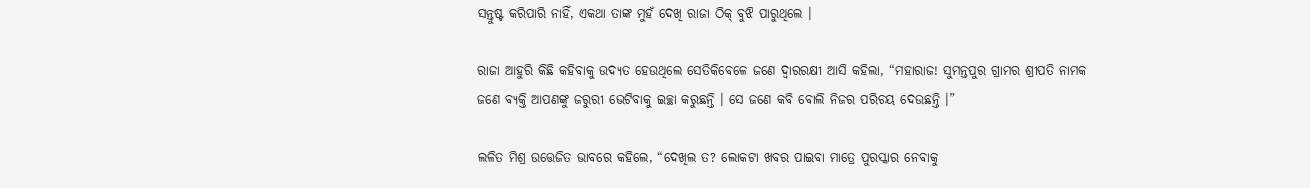ସନ୍ତୁଷ୍ଟ କରିପାରି ନାହିଁ, ଏକଥା ତାଙ୍କ ମୁହଁ ଦେଖି ରାଜା ଠିକ୍ ବୁଝି ପାରୁଥିଲେ ।

ରାଜା ଆହୁରି କିଛି କହିବାକୁ ଉଦ୍ୟତ ହେଉଥିଲେ ସେତିକିବେଳେ ଜଣେ ଦ୍ୱାରରକ୍ଷୀ ଆସି କହିଲା, “ମହାରାଜ! ସୁମନ୍ତପୁର ଗ୍ରାମର ଶ୍ରୀପତି ନାମକ ଜଣେ ବ୍ୟକ୍ତି ଆପଣଙ୍କୁ ଜରୁରୀ ଭେଟିବାକୁ ଇଚ୍ଛା କରୁଛନ୍ତି । ସେ ଜଣେ କବି ବୋଲି ନିଜର ପରିଚୟ ଦେଉଛନ୍ତି ।”

ଲଳିତ ମିଶ୍ର ଉତ୍ତେଜିତ ଭାବରେ କହିଲେ, “ଦେଖିଲ ତ? ଲୋକଟା ଖବର ପାଇବା ମାତ୍ରେ ପୁରସ୍କାର ନେବାକୁ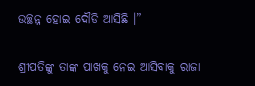ଉଚ୍ଛନ୍ନ ହୋଇ ଦୌଡି ଆସିଛି ।”

ଶ୍ରୀପତିଙ୍କୁ ତାଙ୍କ ପାଖକୁ ନେଇ ଆସିବାକୁ ରାଜା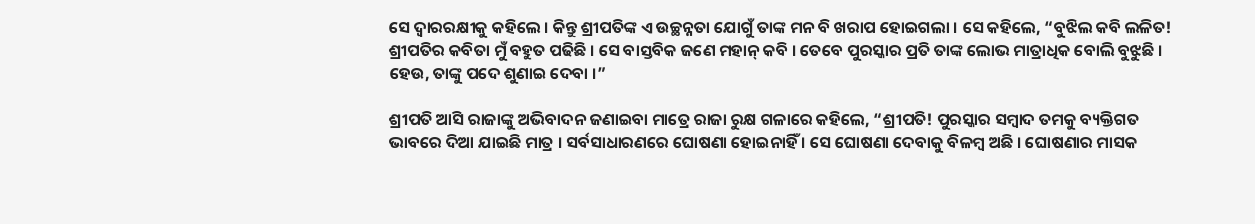ସେ ଦ୍ୱାରରକ୍ଷୀକୁ କହିଲେ । କିନ୍ତୁ ଶ୍ରୀପତିଙ୍କ ଏ ଉଚ୍ଛନ୍ନତା ଯୋଗୁଁ ତାଙ୍କ ମନ ବି ଖରାପ ହୋଇଗଲା । ସେ କହିଲେ, “ବୁଝିଲ କବି ଲଳିତ! ଶ୍ରୀପତିର କବିତା ମୁଁ ବହୁତ ପଢିଛି । ସେ ବାସ୍ତବିକ ଜଣେ ମହାନ୍ କବି । ତେବେ ପୁରସ୍କାର ପ୍ରତି ତାଙ୍କ ଲୋଭ ମାତ୍ରାଧିକ ବୋଲି ବୁଝୁଛି । ହେଉ, ତାଙ୍କୁ ପଦେ ଶୁଣାଇ ଦେବା ।”

ଶ୍ରୀପତି ଆସି ରାଜାଙ୍କୁ ଅଭିବାଦନ ଜଣାଇବା ମାତ୍ରେ ରାଜା ରୁକ୍ଷ ଗଳାରେ କହିଲେ, “ଶ୍ରୀପତି! ପୁରସ୍କାର ସମ୍ବାଦ ତମକୁ ବ୍ୟକ୍ତିଗତ ଭାବରେ ଦିଆ ଯାଇଛି ମାତ୍ର । ସର୍ବସାଧାରଣରେ ଘୋଷଣା ହୋଇନାହିଁ । ସେ ଘୋଷଣା ଦେବାକୁ ବିଳମ୍ବ ଅଛି । ଘୋଷଣାର ମାସକ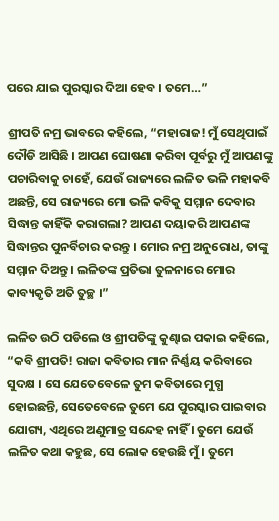ପରେ ଯାଇ ପୁରସ୍କାର ଦିଆ ହେବ । ତମେ…”

ଶ୍ରୀପତି ନମ୍ର ଭାବରେ କହିଲେ, “ମହାରାଜ! ମୁଁ ସେଥିପାଇଁ ଦୌଡି ଆସିଛି । ଆପଣ ଘୋଷଣା କରିବା ପୂର୍ବରୁ ମୁଁ ଆପଣଙ୍କୁ ପଚାରିବାକୁ ଚାହେଁ, ଯେଉଁ ରାଜ୍ୟରେ ଲଳିତ ଭଳି ମହାକବି ଅଛନ୍ତି, ସେ ରାଜ୍ୟରେ ମୋ ଭଳି କବିକୁ ସମ୍ମାନ ଦେବାର ସିଦ୍ଧାନ୍ତ କାହିଁକି କରାଗଲା? ଆପଣ ଦୟାକରି ଆପଣଙ୍କ ସିଦ୍ଧାନ୍ତର ପୁନର୍ବିଚାର କରନ୍ତୁ । ମୋର ନମ୍ର ଅନୁରୋଧ, ତାଙ୍କୁ ସମ୍ମାନ ଦିଅନ୍ତୁ । ଲଳିତଙ୍କ ପ୍ରତିଭା ତୁଳନାରେ ମୋର କାବ୍ୟକୃତି ଅତି ତୁଚ୍ଛ ।”

ଲଳିତ ଉଠି ପଡିଲେ ଓ ଶ୍ରୀପତିଙ୍କୁ କୁଣ୍ଢାଇ ପକାଇ କହିଲେ, “କବି ଶ୍ରୀପତି! ରାଜା କବିତାର ମାନ ନିର୍ଣ୍ଣୟ କରିବାରେ ସୁଦକ୍ଷ । ସେ ଯେତେବେଳେ ତୁମ କବିତାରେ ମୁଗ୍ଧ ହୋଇଛନ୍ତି, ସେତେବେଳେ ତୁମେ ଯେ ପୁରସ୍କାର ପାଇବାର ଯୋଗ୍ୟ, ଏଥିରେ ଅଣୁମାତ୍ର ସନ୍ଦେହ ନାହିଁ । ତୁମେ ଯେଉଁ ଲଳିତ କଥା କହୁଛ, ସେ ଲୋକ ହେଉଛି ମୁଁ । ତୁମେ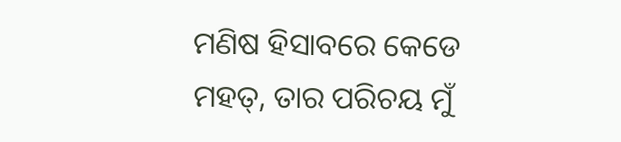ମଣିଷ ହିସାବରେ କେଡେ ମହତ୍, ତାର ପରିଚୟ ମୁଁ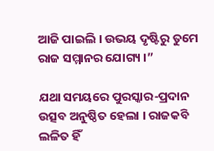ଆଜି ପାଇଲି । ଉଭୟ ଦୃଷ୍ଟିରୁ ତୁମେ ରାଜ ସମ୍ମାନର ଯୋଗ୍ୟ ।”

ଯଥା ସମୟରେ ପୁରସ୍କାର-ପ୍ରଦାନ ଉତ୍ସବ ଅନୁଷ୍ଠିତ ହେଲା । ରାଜକବି ଲଳିତ ହିଁ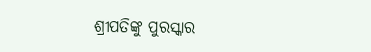ଶ୍ରୀପତିଙ୍କୁ ପୁରସ୍କାର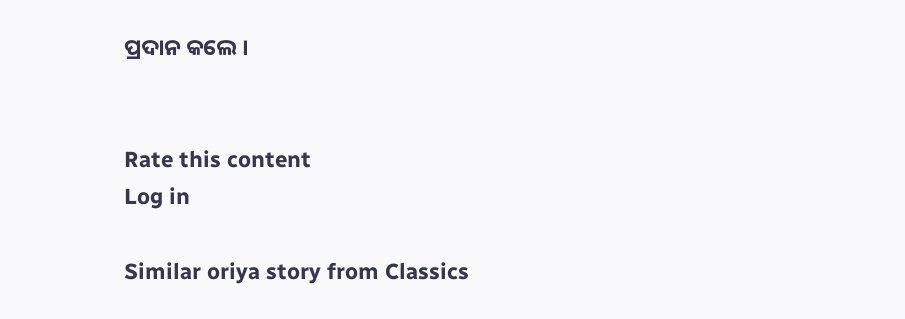ପ୍ରଦାନ କଲେ ।


Rate this content
Log in

Similar oriya story from Classics